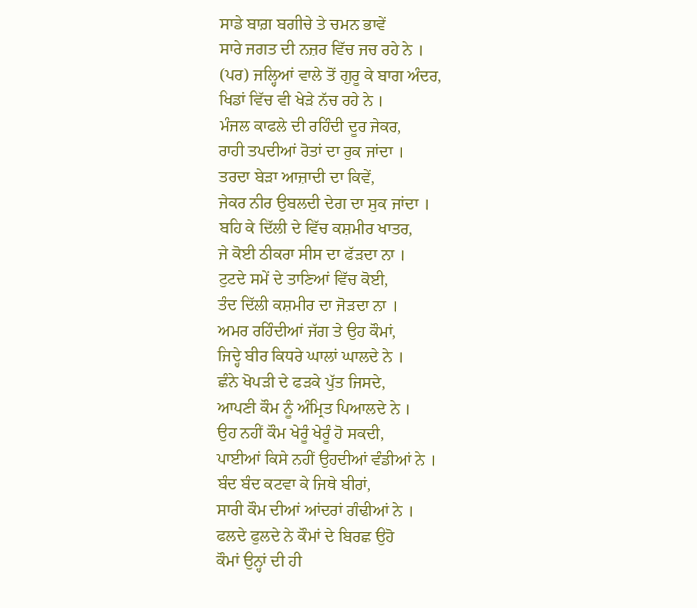ਸਾਡੇ ਬਾਗ਼ ਬਗੀਚੇ ਤੇ ਚਮਨ ਭਾਵੇਂ
ਸਾਰੇ ਜਗਤ ਦੀ ਨਜ਼ਰ ਵਿੱਚ ਜਚ ਰਹੇ ਨੇ ।
(ਪਰ) ਜਲ੍ਹਿਆਂ ਵਾਲੇ ਤੋਂ ਗੁਰੂ ਕੇ ਬਾਗ ਅੰਦਰ,
ਖਿਡਾਂ ਵਿੱਚ ਵੀ ਖੇੜੇ ਨੱਚ ਰਹੇ ਨੇ ।
ਮੰਜਲ ਕਾਫਲੇ ਦੀ ਰਹਿੰਦੀ ਦੂਰ ਜੇਕਰ,
ਰਾਹੀ ਤਪਦੀਆਂ ਰੋਤਾਂ ਦਾ ਰੁਕ ਜਾਂਦਾ ।
ਤਰਦਾ ਬੇੜਾ ਆਜ਼ਾਦੀ ਦਾ ਕਿਵੇਂ,
ਜੇਕਰ ਨੀਰ ਉਬਲਦੀ ਦੇਗ ਦਾ ਸੁਕ ਜਾਂਦਾ ।
ਬਹਿ ਕੇ ਦਿੱਲੀ ਦੇ ਵਿੱਚ ਕਸ਼ਮੀਰ ਖਾਤਰ,
ਜੇ ਕੋਈ ਠੀਕਰਾ ਸੀਸ ਦਾ ਫੱੜਦਾ ਨਾ ।
ਟੁਟਦੇ ਸਮੇਂ ਦੇ ਤਾਣਿਆਂ ਵਿੱਚ ਕੋਈ,
ਤੰਦ ਦਿੱਲੀ ਕਸ਼ਮੀਰ ਦਾ ਜੋੜਦਾ ਨਾ ।
ਅਮਰ ਰਹਿੰਦੀਆਂ ਜੱਗ ਤੇ ਉਹ ਕੌਮਾਂ,
ਜਿਦ੍ਹੇ ਬੀਰ ਕਿਧਰੇ ਘਾਲਾਂ ਘਾਲਦੇ ਨੇ ।
ਛੰਨੇ ਖੋਪੜੀ ਦੇ ਫੜਕੇ ਪੁੱਤ ਜਿਸਦੇ,
ਆਪਣੀ ਕੌਮ ਨੂੰ ਅੰਮ੍ਰਿਤ ਪਿਆਲਦੇ ਨੇ ।
ਉਹ ਨਹੀਂ ਕੌਮ ਖੇਰੂੰ ਖੇਰੂੰ ਹੋ ਸਕਦੀ,
ਪਾਈਆਂ ਕਿਸੇ ਨਹੀਂ ਉਹਦੀਆਂ ਵੰਡੀਆਂ ਨੇ ।
ਬੰਦ ਬੰਦ ਕਟਵਾ ਕੇ ਜਿਥੇ ਬੀਰਾਂ,
ਸਾਰੀ ਕੌਮ ਦੀਆਂ ਆਂਦਰਾਂ ਗੰਢੀਆਂ ਨੇ ।
ਫਲਦੇ ਫੁਲਦੇ ਨੇ ਕੌਮਾਂ ਦੇ ਬਿਰਛ ਉਹੋ
ਕੌਮਾਂ ਉਨ੍ਹਾਂ ਦੀ ਹੀ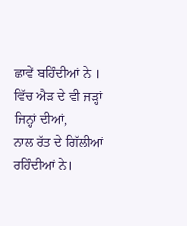ਛਾਵੇਂ ਬਹਿੰਦੀਆਂ ਨੇ ।
ਵਿੱਚ ਐੜ ਦੇ ਵੀ ਜੜ੍ਹਾਂ ਜਿਨ੍ਹਾਂ ਦੀਆਂ,
ਨਾਲ ਰੱਤ ਦੇ ਗਿੱਲੀਆਂ ਰਹਿੰਦੀਆਂ ਨੇ।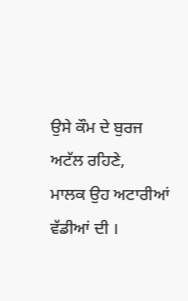ਉਸੇ ਕੌਮ ਦੇ ਬੁਰਜ ਅਟੱਲ ਰਹਿਣੇ,
ਮਾਲਕ ਉਹ ਅਟਾਰੀਆਂ ਵੱਡੀਆਂ ਦੀ ।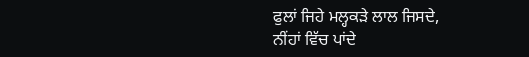ਫੁਲਾਂ ਜਿਹੇ ਮਲ੍ਹਕੜੇ ਲਾਲ ਜਿਸਦੇ,
ਨੀਂਹਾਂ ਵਿੱਚ ਪਾਂਦੇ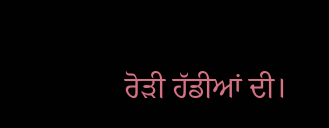ਰੋੜੀ ਹੱਡੀਆਂ ਦੀ।